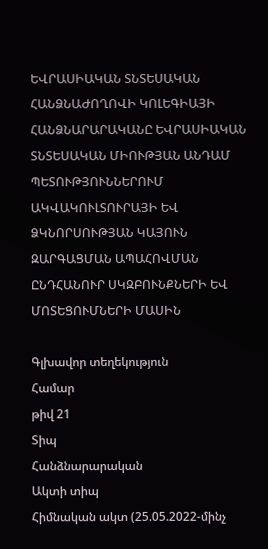ԵՎՐԱՍԻԱԿԱՆ ՏՆՏԵՍԱԿԱՆ ՀԱՆՁՆԱԺՈՂՈՎԻ ԿՈԼԵԳԻԱՅԻ ՀԱՆՁՆԱՐԱՐԱԿԱՆԸ ԵՎՐԱՍԻԱԿԱՆ ՏՆՏԵՍԱԿԱՆ ՄԻՈՒԹՅԱՆ ԱՆԴԱՄ ՊԵՏՈՒԹՅՈՒՆՆԵՐՈՒՄ ԱԿՎԱԿՈՒԼՏՈՒՐԱՅԻ ԵՎ ՁԿՆՈՐՍՈՒԹՅԱՆ ԿԱՅՈՒՆ ԶԱՐԳԱՑՄԱՆ ԱՊԱՀՈՎՄԱՆ ԸՆԴՀԱՆՈՒՐ ՍԿԶԲՈՒՆՔՆԵՐԻ ԵՎ ՄՈՏԵՑՈՒՄՆԵՐԻ ՄԱՍԻՆ

Գլխավոր տեղեկություն
Համար
թիվ 21
Տիպ
Հանձնարարական
Ակտի տիպ
Հիմնական ակտ (25.05.2022-մինչ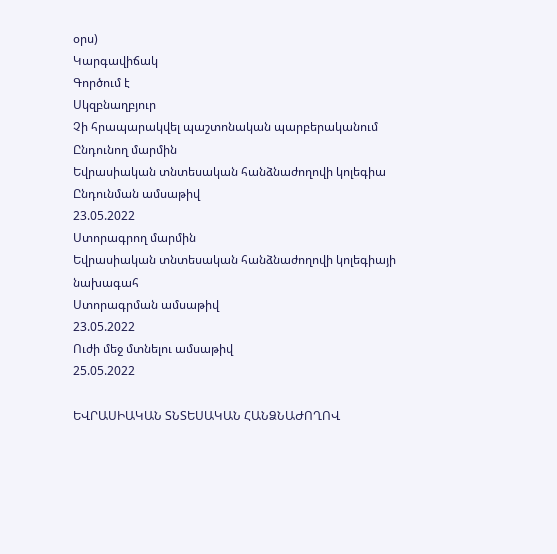օրս)
Կարգավիճակ
Գործում է
Սկզբնաղբյուր
Չի հրապարակվել պաշտոնական պարբերականում
Ընդունող մարմին
Եվրասիական տնտեսական հանձնաժողովի կոլեգիա
Ընդունման ամսաթիվ
23.05.2022
Ստորագրող մարմին
Եվրասիական տնտեսական հանձնաժողովի կոլեգիայի նախագահ
Ստորագրման ամսաթիվ
23.05.2022
Ուժի մեջ մտնելու ամսաթիվ
25.05.2022

ԵՎՐԱՍԻԱԿԱՆ ՏՆՏԵՍԱԿԱՆ ՀԱՆՁՆԱԺՈՂՈՎ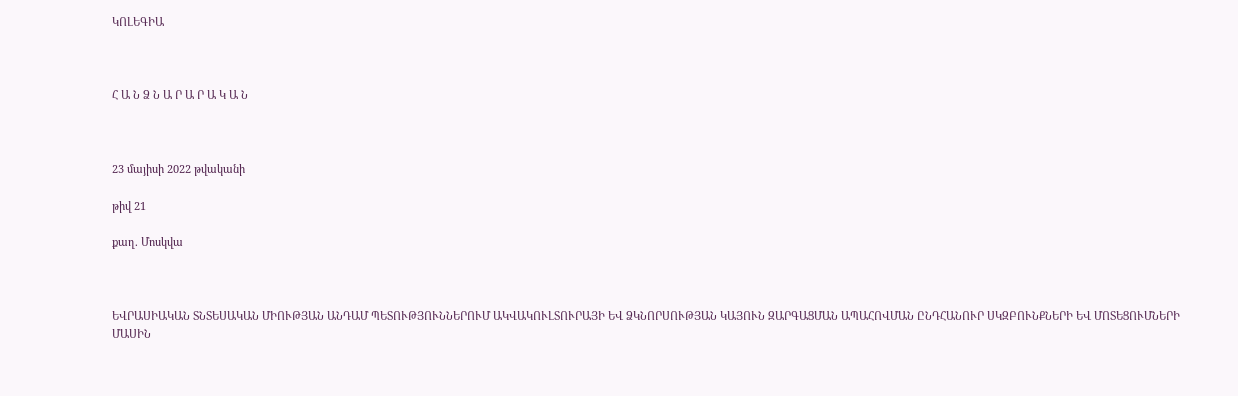ԿՈԼԵԳԻԱ



Հ Ա Ն Ձ Ն Ա Ր Ա Ր Ա Կ Ա Ն



23 մայիսի 2022 թվականի

թիվ 21

քաղ. Մոսկվա



ԵՎՐԱՍԻԱԿԱՆ ՏՆՏԵՍԱԿԱՆ ՄԻՈՒԹՅԱՆ ԱՆԴԱՄ ՊԵՏՈՒԹՅՈՒՆՆԵՐՈՒՄ ԱԿՎԱԿՈՒԼՏՈՒՐԱՅԻ ԵՎ ՁԿՆՈՐՍՈՒԹՅԱՆ ԿԱՅՈՒՆ ԶԱՐԳԱՑՄԱՆ ԱՊԱՀՈՎՄԱՆ ԸՆԴՀԱՆՈՒՐ ՍԿԶԲՈՒՆՔՆԵՐԻ ԵՎ ՄՈՏԵՑՈՒՄՆԵՐԻ ՄԱՍԻՆ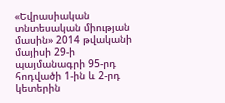«Եվրասիական տնտեսական միության մասին» 2014 թվականի մայիսի 29-ի պայմանագրի 95-րդ հոդվածի 1-ին և 2-րդ կետերին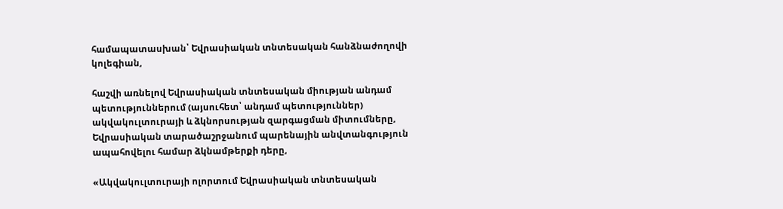համապատասխան՝ Եվրասիական տնտեսական հանձնաժողովի կոլեգիան,

հաշվի առնելով Եվրասիական տնտեսական միության անդամ պետություններում (այսուհետ՝ անդամ պետություններ) ակվակուլտուրայի և ձկնորսության զարգացման միտումները, Եվրասիական տարածաշրջանում պարենային անվտանգություն ապահովելու համար ձկնամթերքի դերը,

«Ակվակուլտուրայի ոլորտում Եվրասիական տնտեսական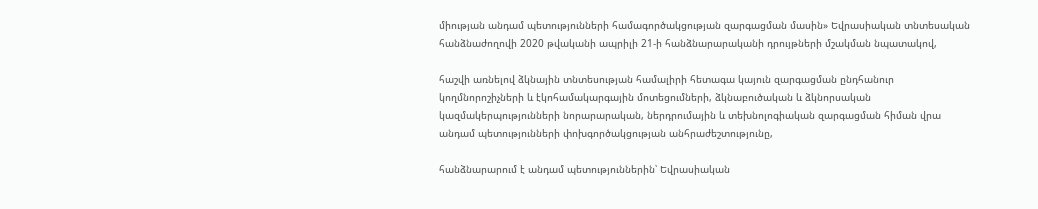միության անդամ պետությունների համագործակցության զարգացման մասին» Եվրասիական տնտեսական հանձնաժողովի 2020 թվականի ապրիլի 21-ի հանձնարարականի դրույթների մշակման նպատակով,

հաշվի առնելով ձկնային տնտեսության համալիրի հետագա կայուն զարգացման ընդհանուր կողմնորոշիչների և էկոհամակարգային մոտեցումների, ձկնաբուծական և ձկնորսական կազմակերպությունների նորարարական, ներդրումային և տեխնոլոգիական զարգացման հիման վրա անդամ պետությունների փոխգործակցության անհրաժեշտությունը,

հանձնարարում է անդամ պետություններին՝ Եվրասիական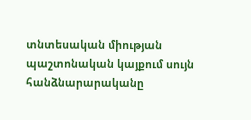տնտեսական միության պաշտոնական կայքում սույն հանձնարարականը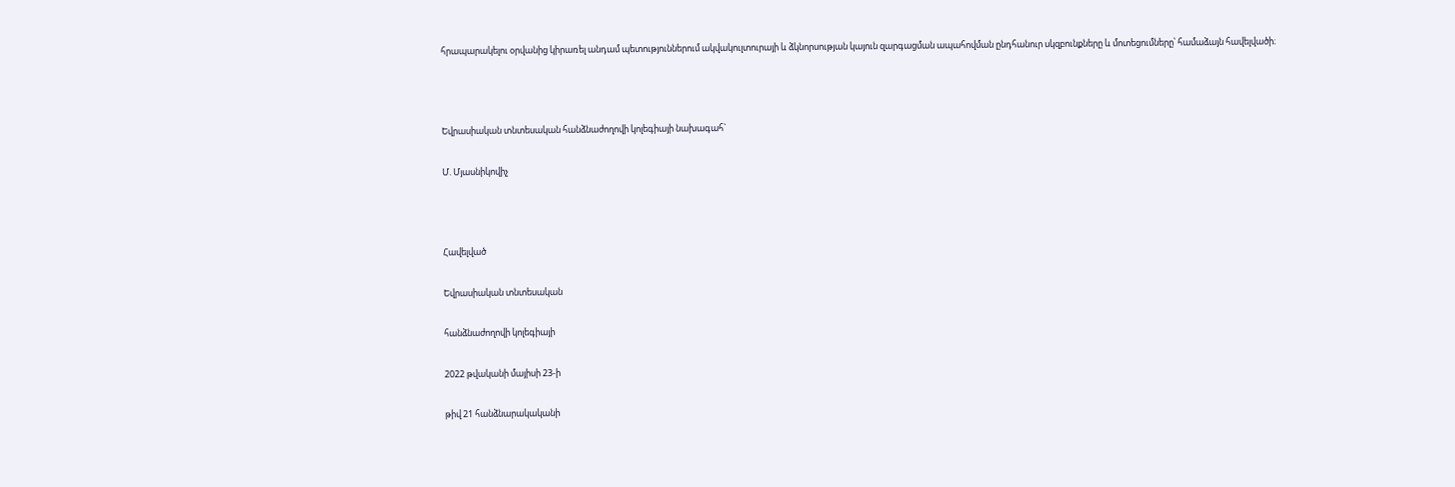հրապարակելու օրվանից կիրառել անդամ պետություններում ակվակուլտուրայի և ձկնորսության կայուն զարգացման ապահովման ընդհանուր սկզբունքները և մոտեցումները՝ համաձայն հավելվածի։



Եվրասիական տնտեսական հանձնաժողովի կոլեգիայի նախագահ`

Մ. Մյասնիկովիչ



Հավելված

Եվրասիական տնտեսական

հանձնաժողովի կոլեգիայի

2022 թվականի մայիսի 23-ի

թիվ 21 հանձնարակականի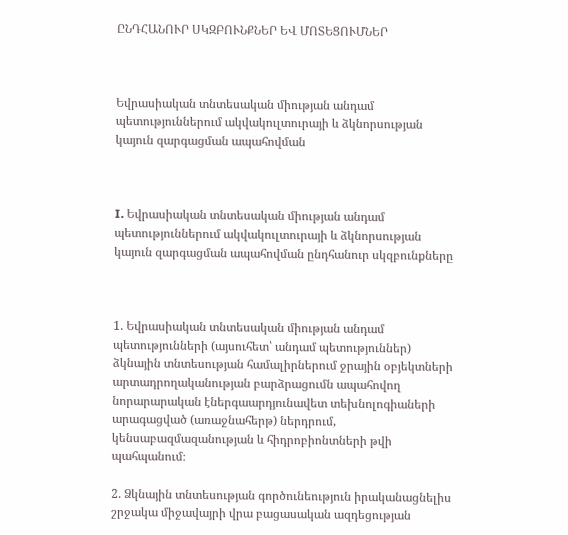ԸՆԴՀԱՆՈՒՐ ՍԿԶԲՈՒՆՔՆԵՐ ԵՎ ՄՈՏԵՑՈՒՄՆԵՐ



Եվրասիական տնտեսական միության անդամ պետություններում ակվակուլտուրայի և ձկնորսության կայուն զարգացման ապահովման



I. Եվրասիական տնտեսական միության անդամ պետություններում ակվակուլտուրայի և ձկնորսության կայուն զարգացման ապահովման ընդհանուր սկզբունքները



1. Եվրասիական տնտեսական միության անդամ պետությունների (այսուհետ՝ անդամ պետություններ) ձկնային տնտեսության համալիրներում ջրային օբյեկտների արտադրողականության բարձրացումն ապահովող նորարարական էներգաարդյունավետ տեխնոլոգիաների արագացված (առաջնահերթ) ներդրում, կենսաբազմազանության և հիդրոբիոնտների թվի պահպանում։

2. Ձկնային տնտեսության գործունեություն իրականացնելիս շրջակա միջավայրի վրա բացասական ազդեցության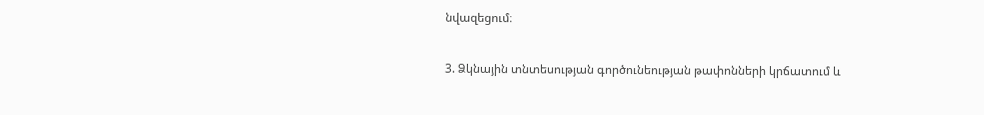նվազեցում։

3. Ձկնային տնտեսության գործունեության թափոնների կրճատում և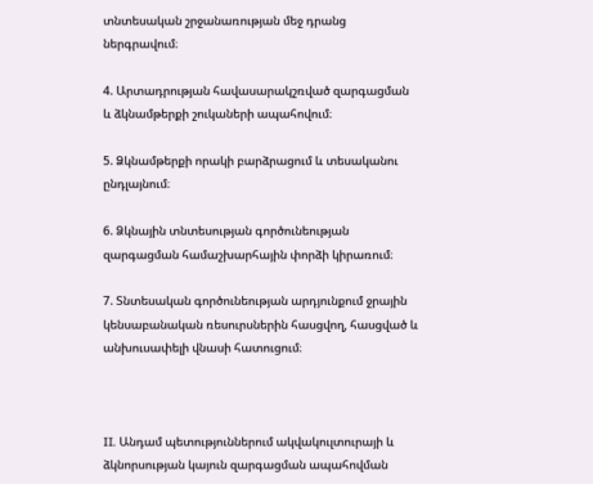տնտեսական շրջանառության մեջ դրանց ներգրավում։

4. Արտադրության հավասարակշռված զարգացման և ձկնամթերքի շուկաների ապահովում։

5. Ձկնամթերքի որակի բարձրացում և տեսականու ընդլայնում։

6. Ձկնային տնտեսության գործունեության զարգացման համաշխարհային փորձի կիրառում։

7. Տնտեսական գործունեության արդյունքում ջրային կենսաբանական ռեսուրսներին հասցվող, հասցված և անխուսափելի վնասի հատուցում։



II. Անդամ պետություններում ակվակուլտուրայի և ձկնորսության կայուն զարգացման ապահովման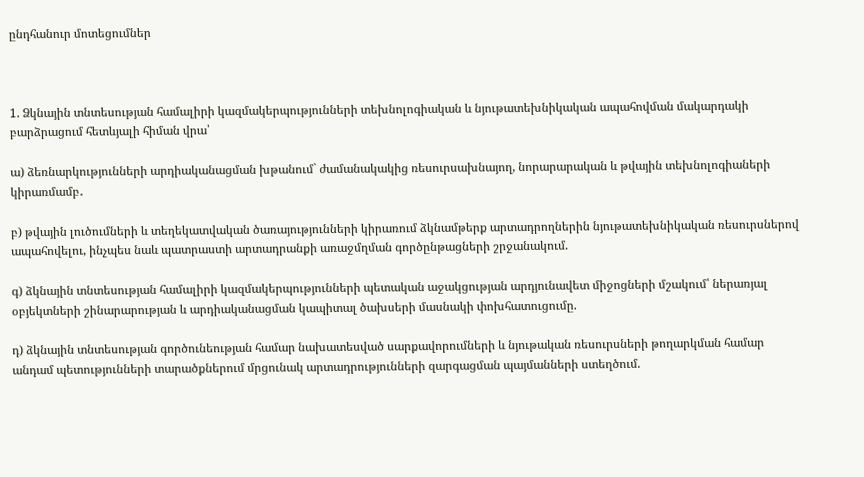ընդհանուր մոտեցումներ



1. Ձկնային տնտեսության համալիրի կազմակերպությունների տեխնոլոգիական և նյութատեխնիկական ապահովման մակարդակի բարձրացում հետևյալի հիման վրա՝

ա) ձեռնարկությունների արդիականացման խթանում` ժամանակակից ռեսուրսախնայող, նորարարական և թվային տեխնոլոգիաների կիրառմամբ․

բ) թվային լուծումների և տեղեկատվական ծառայությունների կիրառում ձկնամթերք արտադրողներին նյութատեխնիկական ռեսուրսներով ապահովելու, ինչպես նաև պատրաստի արտադրանքի առաջմղման գործընթացների շրջանակում.

գ) ձկնային տնտեսության համալիրի կազմակերպությունների պետական աջակցության արդյունավետ միջոցների մշակում՝ ներառյալ օբյեկտների շինարարության և արդիականացման կապիտալ ծախսերի մասնակի փոխհատուցումը.

դ) ձկնային տնտեսության գործունեության համար նախատեսված սարքավորումների և նյութական ռեսուրսների թողարկման համար անդամ պետությունների տարածքներում մրցունակ արտադրությունների զարգացման պայմանների ստեղծում.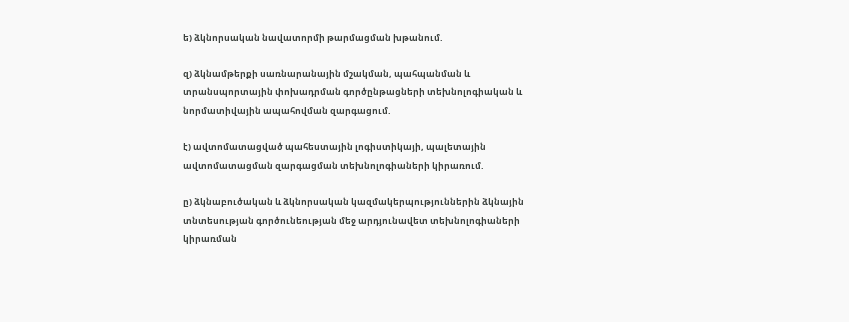ե) ձկնորսական նավատորմի թարմացման խթանում.

զ) ձկնամթերքի սառնարանային մշակման, պահպանման և տրանսպորտային փոխադրման գործընթացների տեխնոլոգիական և նորմատիվային ապահովման զարգացում.

է) ավտոմատացված պահեստային լոգիստիկայի, պալետային ավտոմատացման զարգացման տեխնոլոգիաների կիրառում.

ը) ձկնաբուծական և ձկնորսական կազմակերպություններին ձկնային տնտեսության գործունեության մեջ արդյունավետ տեխնոլոգիաների կիրառման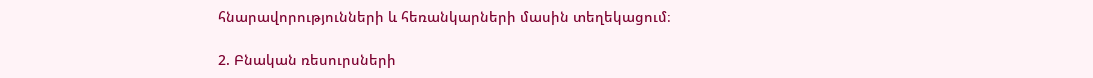հնարավորությունների և հեռանկարների մասին տեղեկացում։

2. Բնական ռեսուրսների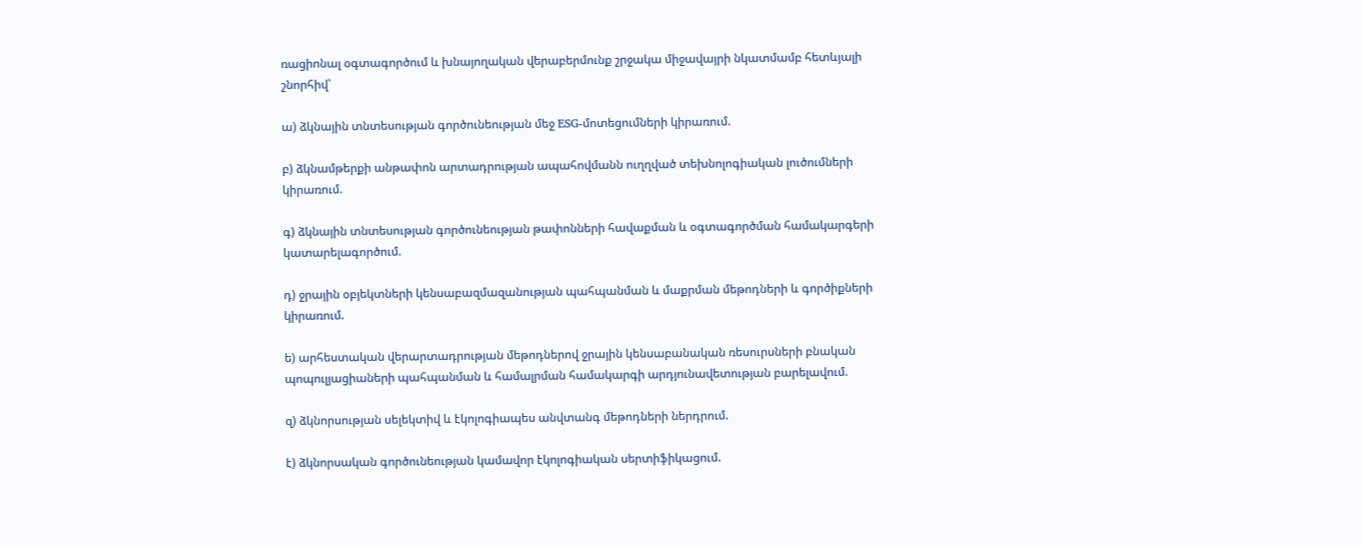ռացիոնալ օգտագործում և խնայողական վերաբերմունք շրջակա միջավայրի նկատմամբ հետևյալի շնորհիվ՝

ա) ձկնային տնտեսության գործունեության մեջ ESG-մոտեցումների կիրառում.

բ) ձկնամթերքի անթափոն արտադրության ապահովմանն ուղղված տեխնոլոգիական լուծումների կիրառում.

գ) ձկնային տնտեսության գործունեության թափոնների հավաքման և օգտագործման համակարգերի կատարելագործում.

դ) ջրային օբյեկտների կենսաբազմազանության պահպանման և մաքրման մեթոդների և գործիքների կիրառում.

ե) արհեստական վերարտադրության մեթոդներով ջրային կենսաբանական ռեսուրսների բնական պոպուլյացիաների պահպանման և համալրման համակարգի արդյունավետության բարելավում.

զ) ձկնորսության սելեկտիվ և էկոլոգիապես անվտանգ մեթոդների ներդրում.

է) ձկնորսական գործունեության կամավոր էկոլոգիական սերտիֆիկացում.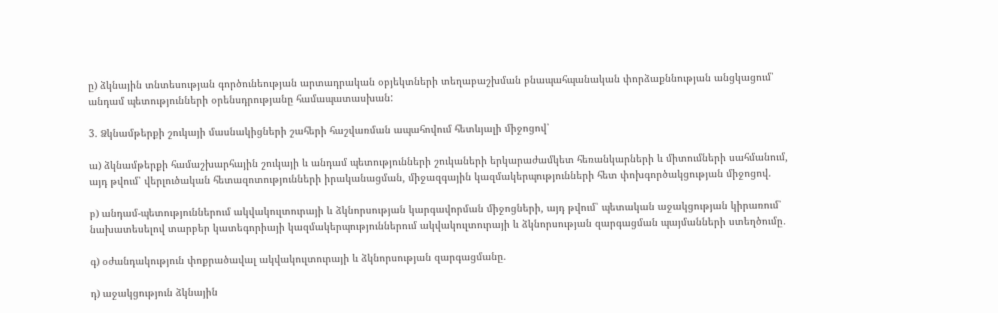ը) ձկնային տնտեսության գործունեության արտադրական օբյեկտների տեղաբաշխման բնապահպանական փորձաքննության անցկացում՝ անդամ պետությունների օրենսդրությանը համապատասխան:

3. Ձկնամթերքի շուկայի մասնակիցների շահերի հաշվառման ապահովում հետևյալի միջոցով՝

ա) ձկնամթերքի համաշխարհային շուկայի և անդամ պետությունների շուկաների երկարաժամկետ հեռանկարների և միտումների սահմանում, այդ թվում՝ վերլուծական հետազոտությունների իրականացման, միջազգային կազմակերպությունների հետ փոխգործակցության միջոցով.

բ) անդամ-պետություններում ակվակուլտուրայի և ձկնորսության կարգավորման միջոցների, այդ թվում՝ պետական աջակցության կիրառում՝ նախատեսելով տարբեր կատեգորիայի կազմակերպություններում ակվակուլտուրայի և ձկնորսության զարգացման պայմանների ստեղծումը․

գ) օժանդակություն փոքրածավալ ակվակուլտուրայի և ձկնորսության զարգացմանը.

դ) աջակցություն ձկնային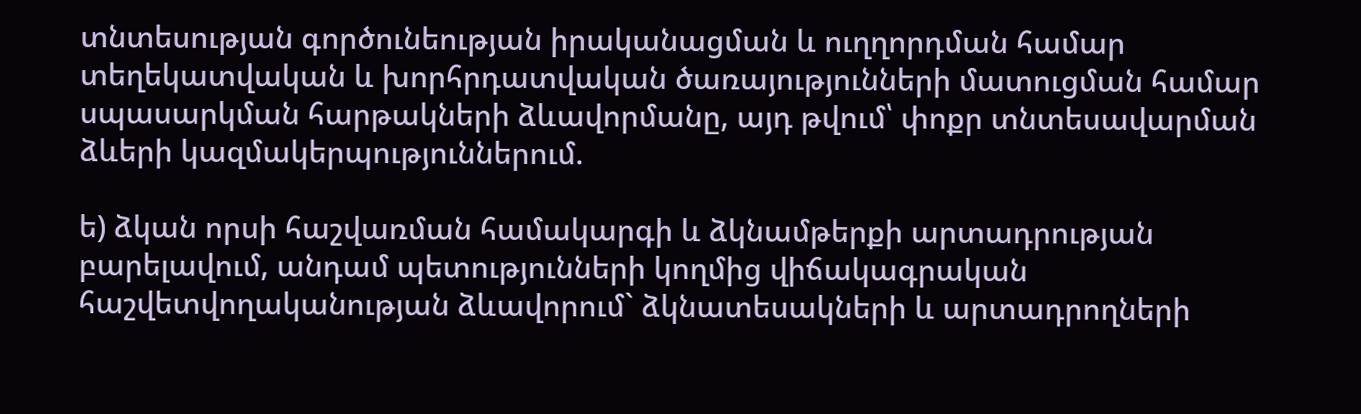տնտեսության գործունեության իրականացման և ուղղորդման համար տեղեկատվական և խորհրդատվական ծառայությունների մատուցման համար սպասարկման հարթակների ձևավորմանը, այդ թվում՝ փոքր տնտեսավարման ձևերի կազմակերպություններում.

ե) ձկան որսի հաշվառման համակարգի և ձկնամթերքի արտադրության բարելավում, անդամ պետությունների կողմից վիճակագրական հաշվետվողականության ձևավորում` ձկնատեսակների և արտադրողների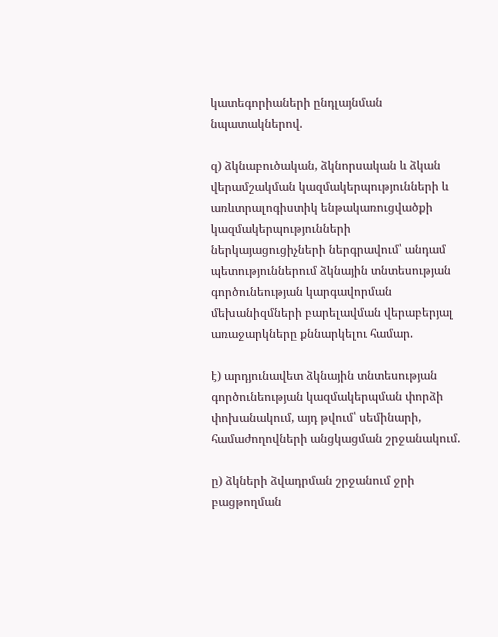կատեգորիաների ընդլայնման նպատակներով.

զ) ձկնաբուծական, ձկնորսական և ձկան վերամշակման կազմակերպությունների և առևտրալոգիստիկ ենթակառուցվածքի կազմակերպությունների ներկայացուցիչների ներգրավում՝ անդամ պետություններում ձկնային տնտեսության գործունեության կարգավորման մեխանիզմների բարելավման վերաբերյալ առաջարկները քննարկելու համար.

է) արդյունավետ ձկնային տնտեսության գործունեության կազմակերպման փորձի փոխանակում, այդ թվում՝ սեմինարի, համաժողովների անցկացման շրջանակում.

ը) ձկների ձվադրման շրջանում ջրի բացթողման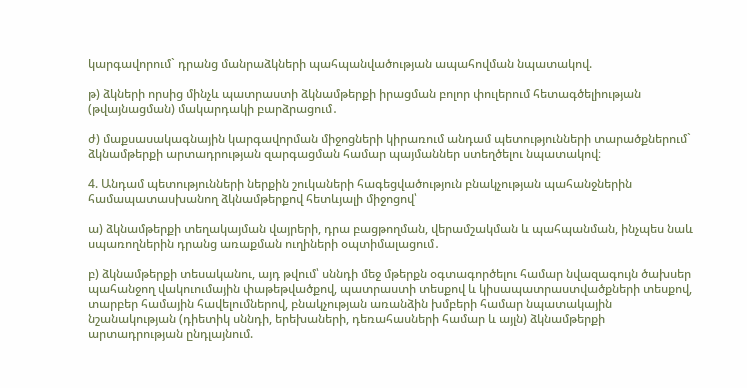կարգավորում` դրանց մանրաձկների պահպանվածության ապահովման նպատակով.

թ) ձկների որսից մինչև պատրաստի ձկնամթերքի իրացման բոլոր փուլերում հետագծելիության (թվայնացման) մակարդակի բարձրացում․

ժ) մաքսասակագնային կարգավորման միջոցների կիրառում անդամ պետությունների տարածքներում` ձկնամթերքի արտադրության զարգացման համար պայմաններ ստեղծելու նպատակով։

4. Անդամ պետությունների ներքին շուկաների հագեցվածություն բնակչության պահանջներին համապատասխանող ձկնամթերքով հետևյալի միջոցով՝

ա) ձկնամթերքի տեղակայման վայրերի, դրա բացթողման, վերամշակման և պահպանման, ինչպես նաև սպառողներին դրանց առաքման ուղիների օպտիմալացում․

բ) ձկնամթերքի տեսականու, այդ թվում՝ սննդի մեջ մթերքն օգտագործելու համար նվազագույն ծախսեր պահանջող վակուումային փաթեթվածքով, պատրաստի տեսքով և կիսապատրաստվածքների տեսքով, տարբեր համային հավելումներով, բնակչության առանձին խմբերի համար նպատակային նշանակության (դիետիկ սննդի, երեխաների, դեռահասների համար և այլն) ձկնամթերքի արտադրության ընդլայնում.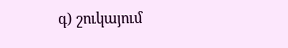գ) շուկայում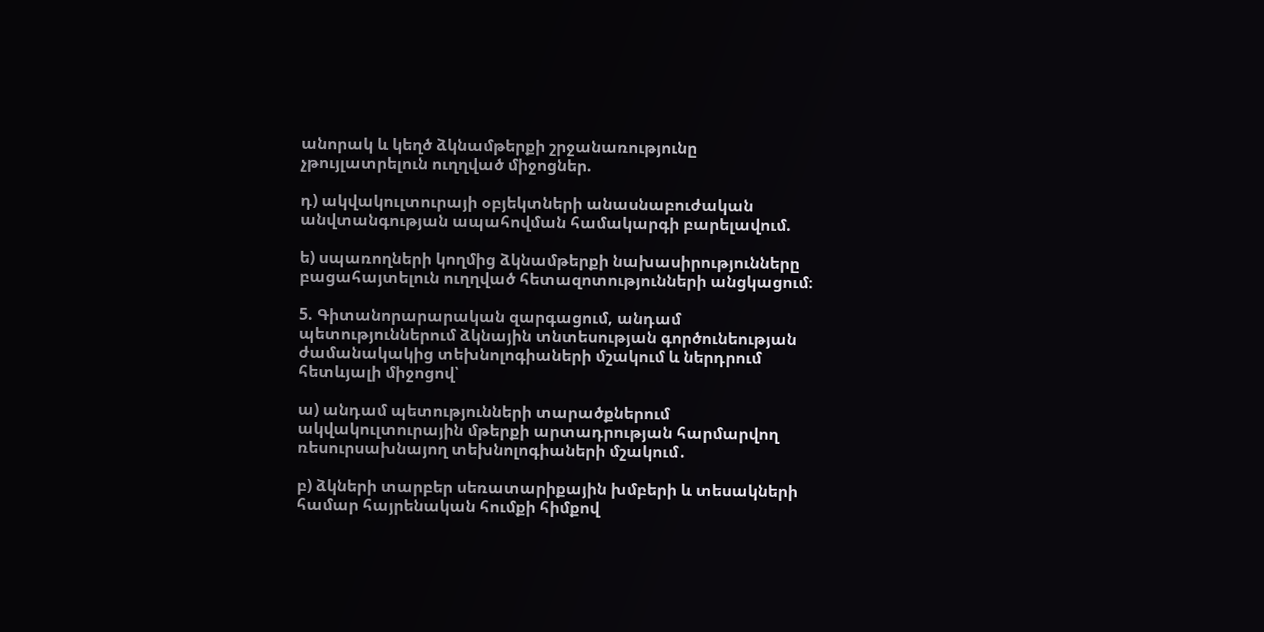անորակ և կեղծ ձկնամթերքի շրջանառությունը չթույլատրելուն ուղղված միջոցներ.

դ) ակվակուլտուրայի օբյեկտների անասնաբուժական անվտանգության ապահովման համակարգի բարելավում.

ե) սպառողների կողմից ձկնամթերքի նախասիրությունները բացահայտելուն ուղղված հետազոտությունների անցկացում։

5. Գիտանորարարական զարգացում, անդամ պետություններում ձկնային տնտեսության գործունեության ժամանակակից տեխնոլոգիաների մշակում և ներդրում հետևյալի միջոցով՝

ա) անդամ պետությունների տարածքներում ակվակուլտուրային մթերքի արտադրության հարմարվող ռեսուրսախնայող տեխնոլոգիաների մշակում․

բ) ձկների տարբեր սեռատարիքային խմբերի և տեսակների համար հայրենական հումքի հիմքով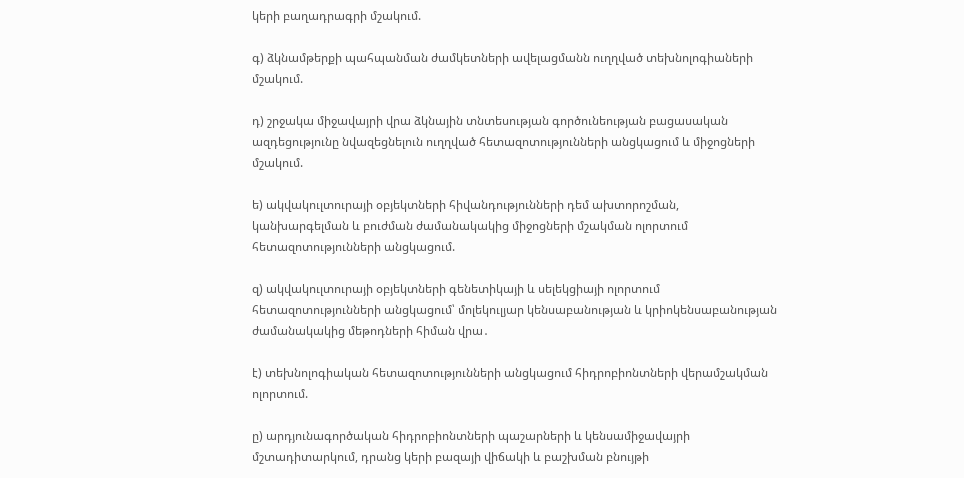կերի բաղադրագրի մշակում.

գ) ձկնամթերքի պահպանման ժամկետների ավելացմանն ուղղված տեխնոլոգիաների մշակում.

դ) շրջակա միջավայրի վրա ձկնային տնտեսության գործունեության բացասական ազդեցությունը նվազեցնելուն ուղղված հետազոտությունների անցկացում և միջոցների մշակում.

ե) ակվակուլտուրայի օբյեկտների հիվանդությունների դեմ ախտորոշման, կանխարգելման և բուժման ժամանակակից միջոցների մշակման ոլորտում հետազոտությունների անցկացում.

զ) ակվակուլտուրայի օբյեկտների գենետիկայի և սելեկցիայի ոլորտում հետազոտությունների անցկացում՝ մոլեկուլյար կենսաբանության և կրիոկենսաբանության ժամանակակից մեթոդների հիման վրա․

է) տեխնոլոգիական հետազոտությունների անցկացում հիդրոբիոնտների վերամշակման ոլորտում.

ը) արդյունագործական հիդրոբիոնտների պաշարների և կենսամիջավայրի մշտադիտարկում, դրանց կերի բազայի վիճակի և բաշխման բնույթի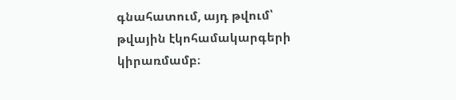գնահատում, այդ թվում՝ թվային էկոհամակարգերի կիրառմամբ։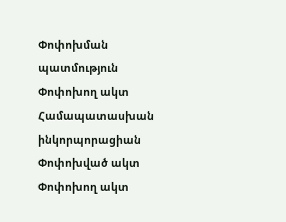Փոփոխման պատմություն
Փոփոխող ակտ Համապատասխան ինկորպորացիան
Փոփոխված ակտ
Փոփոխող ակտ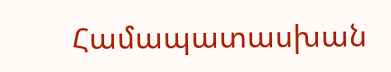Համապատասխան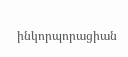ինկորպորացիան